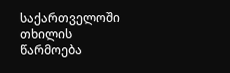საქართველოში თხილის წარმოება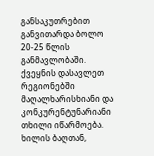განსაკუთრებით განვითარდა ბოლო 20-25 წლის განმავლობაში. ქვეყნის დასავლეთ რეგიონებში მაღალხარისხიანი და კონკურენტუნარიანი თხილი იწარმოება. ხილის ბაღთან,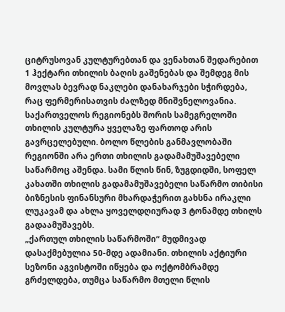ციტრუსოვან კულტურებთან და ვენახთან შედარებით 1 ჰექტარი თხილის ბაღის გაშენებას და შემდეგ მის მოვლას ბევრად ნაკლები დანახარჯები სჭირდება, რაც ფერმერისათვის ძალზედ მნიშვნელოვანია.
საქართველოს რეგიონებს შორის სამეგრელოში თხილის კულტურა ყველაზე ფართოდ არის გავრცელებული. ბოლო წლების განმავლობაში რეგიონში არა ერთი თხილის გადამამუშავებელი საწარმოც აშენდა. სამი წლის წინ, ზუგდიდში, სოფელ კახათში თხილის გადამამუშავებელი საწარმო თიბისი ბიზნესის ფინანსური მხარდაჭერით გახსნა ირაკლი ლუკავამ და ახლა ყოველდღიურად 3 ტონამდე თხილს გადაამუშავებს.
„ქართულ თხილის საწარმოში“ მუდმივად დასაქმებულია 50-მდე ადამიანი. თხილის აქტიური სეზონი აგვისტოში იწყება და ოქტომბრამდე გრძელდება, თუმცა საწარმო მთელი წლის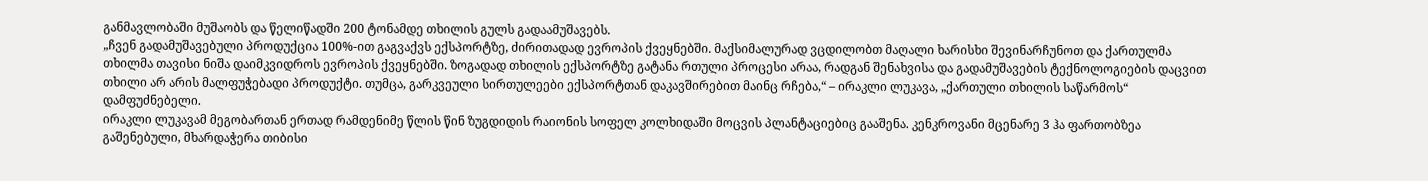განმავლობაში მუშაობს და წელიწადში 200 ტონამდე თხილის გულს გადაამუშავებს.
„ჩვენ გადამუშავებული პროდუქცია 100%-ით გაგვაქვს ექსპორტზე, ძირითადად ევროპის ქვეყნებში. მაქსიმალურად ვცდილობთ მაღალი ხარისხი შევინარჩუნოთ და ქართულმა თხილმა თავისი ნიშა დაიმკვიდროს ევროპის ქვეყნებში. ზოგადად თხილის ექსპორტზე გატანა რთული პროცესი არაა, რადგან შენახვისა და გადამუშავების ტექნოლოგიების დაცვით თხილი არ არის მალფუჭებადი პროდუქტი. თუმცა, გარკვეული სირთულეები ექსპორტთან დაკავშირებით მაინც რჩება,“ – ირაკლი ლუკავა, „ქართული თხილის საწარმოს“ დამფუძნებელი.
ირაკლი ლუკავამ მეგობართან ერთად რამდენიმე წლის წინ ზუგდიდის რაიონის სოფელ კოლხიდაში მოცვის პლანტაციებიც გააშენა. კენკროვანი მცენარე 3 ჰა ფართობზეა გაშენებული, მხარდაჭერა თიბისი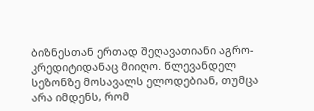ბიზნესთან ერთად შეღავათიანი აგრო-კრედიტიდანაც მიიღო. წლევანდელ სეზონზე მოსავალს ელოდებიან, თუმცა არა იმდენს, რომ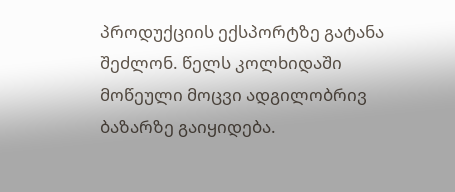პროდუქციის ექსპორტზე გატანა შეძლონ. წელს კოლხიდაში მოწეული მოცვი ადგილობრივ ბაზარზე გაიყიდება.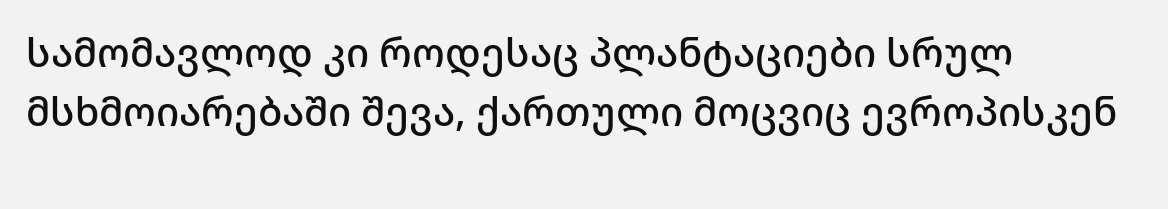სამომავლოდ კი როდესაც პლანტაციები სრულ მსხმოიარებაში შევა, ქართული მოცვიც ევროპისკენ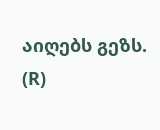აიღებს გეზს.
(R)